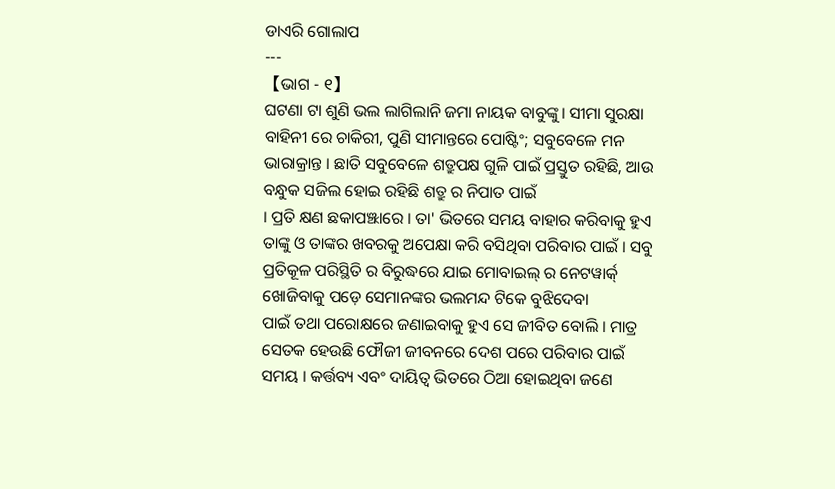ଡାଏରି ଗୋଲାପ
---
【ଭାଗ - ୧】
ଘଟଣା ଟା ଶୁଣି ଭଲ ଲାଗିଲାନି ଜମା ନାୟକ ବାବୁଙ୍କୁ। ସୀମା ସୁରକ୍ଷା ବାହିନୀ ରେ ଚାକିରୀ, ପୁଣି ସୀମାନ୍ତରେ ପୋଷ୍ଟିଂ; ସବୁବେଳେ ମନ ଭାରାକ୍ରାନ୍ତ । ଛାତି ସବୁବେଳେ ଶତ୍ରୁପକ୍ଷ ଗୁଳି ପାଇଁ ପ୍ରସ୍ତୁତ ରହିଛି, ଆଉ ବନ୍ଧୁକ ସଜିଲ ହୋଇ ରହିଛି ଶତ୍ରୁ ର ନିପାତ ପାଇଁ
। ପ୍ରତି କ୍ଷଣ ଛକାପଞ୍ଝାରେ । ତା' ଭିତରେ ସମୟ ବାହାର କରିବାକୁ ହୁଏ ତାଙ୍କୁ ଓ ତାଙ୍କର ଖବରକୁ ଅପେକ୍ଷା କରି ବସିଥିବା ପରିବାର ପାଇଁ । ସବୁ ପ୍ରତିକୂଳ ପରିସ୍ଥିତି ର ବିରୁଦ୍ଧରେ ଯାଇ ମୋବାଇଲ୍ ର ନେଟୱାର୍କ୍ ଖୋଜିବାକୁ ପଡ଼େ ସେମାନଙ୍କର ଭଲମନ୍ଦ ଟିକେ ବୁଝିଦେବା
ପାଇଁ ତଥା ପରୋକ୍ଷରେ ଜଣାଇବାକୁ ହୁଏ ସେ ଜୀବିତ ବୋଲି । ମାତ୍ର ସେତକ ହେଉଛି ଫୌଜୀ ଜୀବନରେ ଦେଶ ପରେ ପରିବାର ପାଇଁ ସମୟ । କର୍ତ୍ତବ୍ୟ ଏବଂ ଦାୟିତ୍ୱ ଭିତରେ ଠିଆ ହୋଇଥିବା ଜଣେ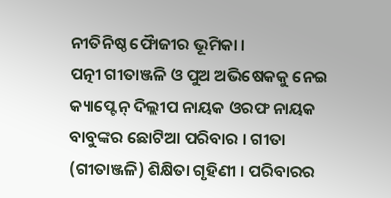ନୀତିନିଷ୍ଠ ଫୋୖଜୀର ଭୂମିକା ।
ପତ୍ନୀ ଗୀତାଞ୍ଜଳି ଓ ପୁଅ ଅଭିଷେକକୁ ନେଇ କ୍ୟାପ୍ଟେନ୍ ଦିଲ୍ଲୀପ ନାୟକ ଓରଫ ନାୟକ ବାବୁଙ୍କର ଛୋଟିଆ ପରିବାର । ଗୀତା (ଗୀତାଞ୍ଜଳି) ଶିକ୍ଷିତା ଗୃହିଣୀ । ପରିବାରର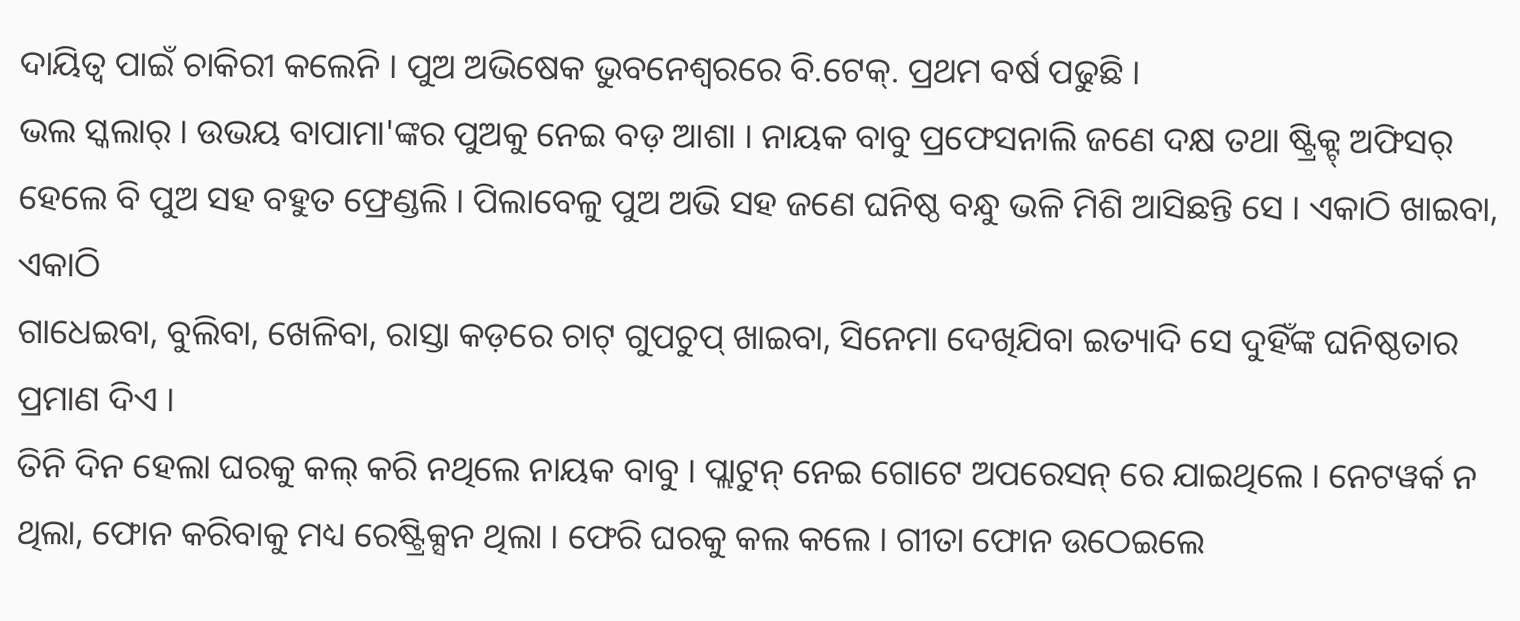ଦାୟିତ୍ୱ ପାଇଁ ଚାକିରୀ କଲେନି । ପୁଅ ଅଭିଷେକ ଭୁବନେଶ୍ବରରେ ବି.ଟେକ୍. ପ୍ରଥମ ବର୍ଷ ପଢୁଛି ।
ଭଲ ସ୍କଲାର୍ । ଉଭୟ ବାପାମା'ଙ୍କର ପୁଅକୁ ନେଇ ବଡ଼ ଆଶା । ନାୟକ ବାବୁ ପ୍ରଫେସନାଲି ଜଣେ ଦକ୍ଷ ତଥା ଷ୍ଟ୍ରିକ୍ଟ୍ ଅଫିସର୍ ହେଲେ ବି ପୁଅ ସହ ବହୁତ ଫ୍ରେଣ୍ଡଲି । ପିଲାବେଳୁ ପୁଅ ଅଭି ସହ ଜଣେ ଘନିଷ୍ଠ ବନ୍ଧୁ ଭଳି ମିଶି ଆସିଛନ୍ତି ସେ । ଏକାଠି ଖାଇବା, ଏକାଠି
ଗାଧେଇବା, ବୁଲିବା, ଖେଳିବା, ରାସ୍ତା କଡ଼ରେ ଚାଟ୍ ଗୁପଚୁପ୍ ଖାଇବା, ସିନେମା ଦେଖିଯିବା ଇତ୍ୟାଦି ସେ ଦୁହିଁଙ୍କ ଘନିଷ୍ଠତାର ପ୍ରମାଣ ଦିଏ ।
ତିନି ଦିନ ହେଲା ଘରକୁ କଲ୍ କରି ନଥିଲେ ନାୟକ ବାବୁ । ପ୍ଲାଟୁନ୍ ନେଇ ଗୋଟେ ଅପରେସନ୍ ରେ ଯାଇଥିଲେ । ନେଟୱର୍କ ନ ଥିଲା, ଫୋନ କରିବାକୁ ମଧ୍ୟ ରେଷ୍ଟ୍ରିକ୍ସନ ଥିଲା । ଫେରି ଘରକୁ କଲ କଲେ । ଗୀତା ଫୋନ ଉଠେଇଲେ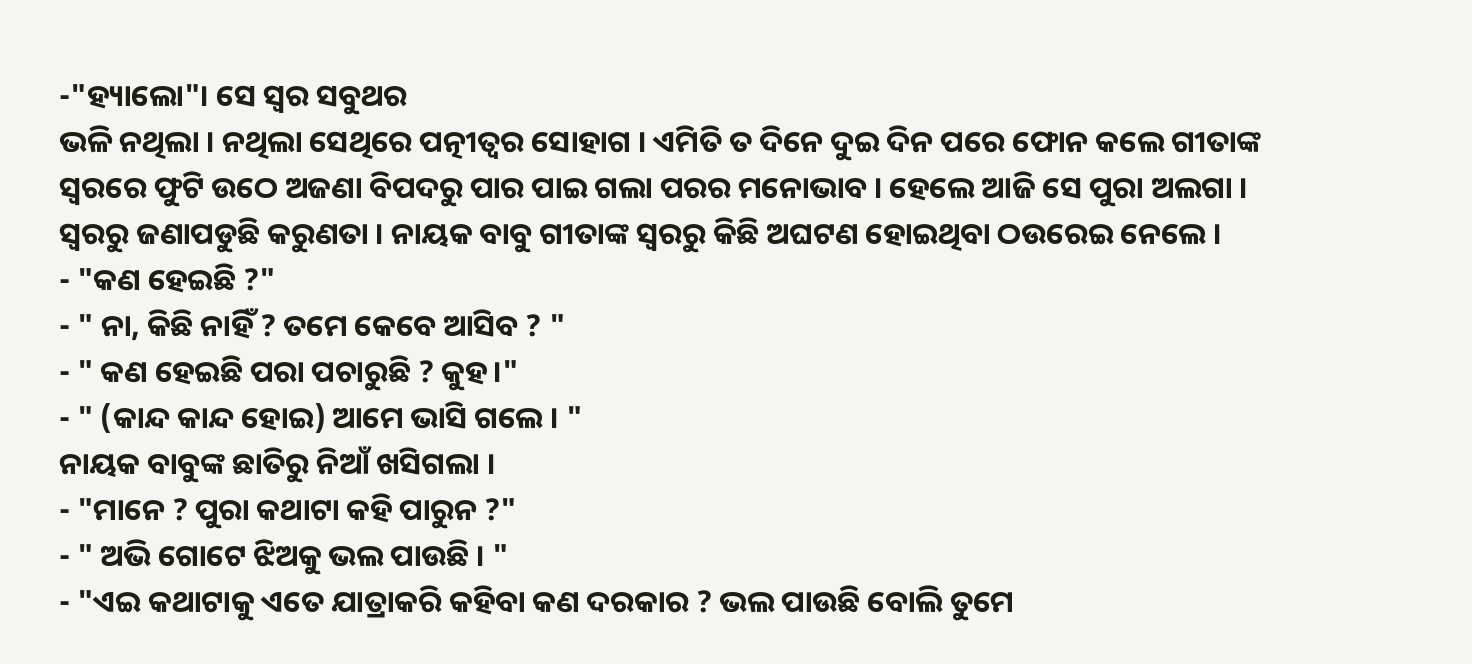-"ହ୍ୟାଲୋ"। ସେ ସ୍ୱର ସବୁଥର
ଭଳି ନଥିଲା । ନଥିଲା ସେଥିରେ ପତ୍ନୀତ୍ୱର ସୋହାଗ । ଏମିତି ତ ଦିନେ ଦୁଇ ଦିନ ପରେ ଫୋନ କଲେ ଗୀତାଙ୍କ ସ୍ୱରରେ ଫୁଟି ଉଠେ ଅଜଣା ବିପଦରୁ ପାର ପାଇ ଗଲା ପରର ମନୋଭାବ । ହେଲେ ଆଜି ସେ ପୁରା ଅଲଗା । ସ୍ୱରରୁ ଜଣାପଡୁଛି କରୁଣତା । ନାୟକ ବାବୁ ଗୀତାଙ୍କ ସ୍ୱରରୁ କିଛି ଅଘଟଣ ହୋଇଥିବା ଠଉରେଇ ନେଲେ ।
- "କଣ ହେଇଛି ?"
- " ନା, କିଛି ନାହିଁ ? ତମେ କେବେ ଆସିବ ? "
- " କଣ ହେଇଛି ପରା ପଚାରୁଛି ? କୁହ।"
- " (କାନ୍ଦ କାନ୍ଦ ହୋଇ) ଆମେ ଭାସି ଗଲେ । "
ନାୟକ ବାବୁଙ୍କ ଛାତିରୁ ନିଆଁ ଖସିଗଲା ।
- "ମାନେ ? ପୁରା କଥାଟା କହି ପାରୁନ ?"
- " ଅଭି ଗୋଟେ ଝିଅକୁ ଭଲ ପାଉଛି । "
- "ଏଇ କଥାଟାକୁ ଏତେ ଯାତ୍ରାକରି କହିବା କଣ ଦରକାର ? ଭଲ ପାଉଛି ବୋଲି ତୁମେ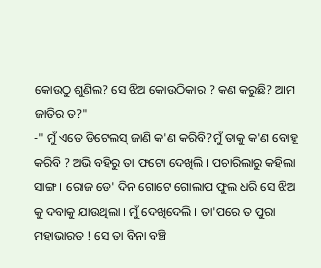କୋଉଠୁ ଶୁଣିଲ? ସେ ଝିଅ କୋଉଠିକାର ? କଣ କରୁଛି? ଆମ ଜାତିର ତ?"
-" ମୁଁ ଏତେ ଡିଟେଲସ୍ ଜାଣି କ'ଣ କରିବି?ମୁଁ ତାକୁ କ'ଣ ବୋହୂ କରିବି ? ଅଭି ବହିରୁ ତା ଫଟୋ ଦେଖିଲି । ପଚାରିଲାରୁ କହିଲା ସାଙ୍ଗ । ରୋଜ ଡେ' ଦିନ ଗୋଟେ ଗୋଲାପ ଫୁଲ ଧରି ସେ ଝିଅ କୁ ଦବାକୁ ଯାଉଥିଲା । ମୁଁ ଦେଖିଦେଲି । ତା'ପରେ ତ ପୁରା ମହାଭାରତ ! ସେ ତା ବିନା ବଞ୍ଚି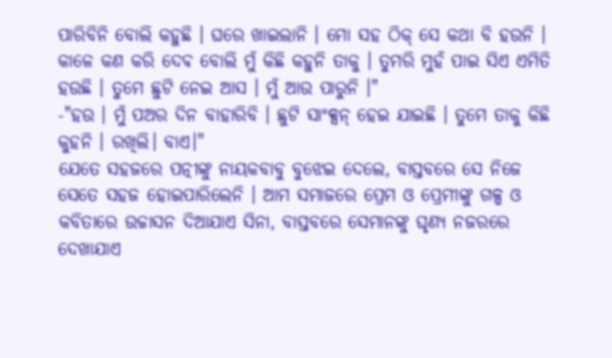ପାରିବିନି ବୋଲି କହୁଛି । ଘରେ ଖାଇଲାନି । ମୋ ସହ ଠିକ୍ ସେ କଥା ବି ହଉନି । କାଳେ କଣ କରି ଦେଵ ବୋଲି ମୁଁ କିଛି କହୁନି ତାକୁ । ତୁମରି ମୁହଁ ପାଇ ସିଏ ଏମିତି ହଉଛି । ତୁମେ ଛୁଟି ନେଇ ଆସ । ମୁଁ ଆଉ ପାରୁନି ।"
-"ହଉ । ମୁଁ ପଅର ଦିନ ବାହାରିବି । ଛୁଟି ସାଂକ୍ସନ୍ ହେଇ ଯାଇଛି । ତୁମେ ତାକୁ କିଛି କୁହନି । ରଖିଲି। ବାଏ।"
ଯେତେ ସହଜରେ ପତ୍ନୀଙ୍କୁ ନାୟକବାବୁ ବୁଝେଇ ଦେଲେ, ବାସ୍ତବରେ ସେ ନିଜେ ସେତେ ସହଜ ହୋଇପାରିଲେନି । ଆମ ସମାଜରେ ପ୍ରେମ ଓ ପ୍ରେମୀଙ୍କୁ ଗଳ୍ପ ଓ କବିତାରେ ଉଚ୍ଚାସନ ଦିଆଯାଏ ସିନା, ବାସ୍ତବରେ ସେମାନଙ୍କୁ ଘୃଣ୍ୟ ନଜରରେ ଦେଖାଯାଏ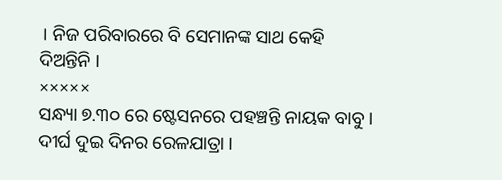। ନିଜ ପରିବାରରେ ବି ସେମାନଙ୍କ ସାଥ କେହି ଦିଅନ୍ତିନି ।
×××××
ସନ୍ଧ୍ୟା ୭.୩୦ ରେ ଷ୍ଟେସନରେ ପହଞ୍ଚନ୍ତି ନାୟକ ବାବୁ । ଦୀର୍ଘ ଦୁଇ ଦିନର ରେଳଯାତ୍ରା ।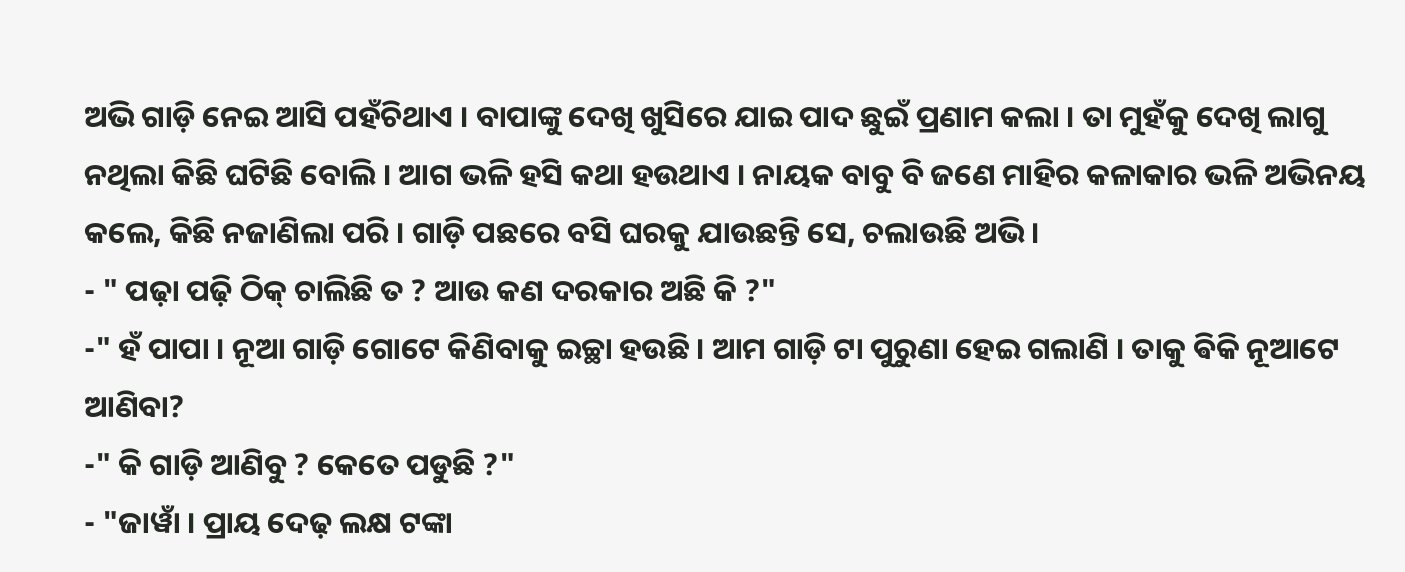ଅଭି ଗାଡ଼ି ନେଇ ଆସି ପହଁଚିଥାଏ । ବାପାଙ୍କୁ ଦେଖି ଖୁସିରେ ଯାଇ ପାଦ ଛୁଇଁ ପ୍ରଣାମ କଲା । ତା ମୁହଁକୁ ଦେଖି ଲାଗୁ ନଥିଲା କିଛି ଘଟିଛି ବୋଲି । ଆଗ ଭଳି ହସି କଥା ହଉଥାଏ । ନାୟକ ବାବୁ ବି ଜଣେ ମାହିର କଳାକାର ଭଳି ଅଭିନୟ କଲେ, କିଛି ନଜାଣିଲା ପରି । ଗାଡ଼ି ପଛରେ ବସି ଘରକୁ ଯାଉଛନ୍ତି ସେ, ଚଲାଉଛି ଅଭି ।
- " ପଢ଼ା ପଢ଼ି ଠିକ୍ ଚାଲିଛି ତ ? ଆଉ କଣ ଦରକାର ଅଛି କି ?"
-" ହଁ ପାପା । ନୂଆ ଗାଡ଼ି ଗୋଟେ କିଣିବାକୁ ଇଚ୍ଛା ହଉଛି । ଆମ ଗାଡ଼ି ଟା ପୁରୁଣା ହେଇ ଗଲାଣି । ତାକୁ ଵିକି ନୂଆଟେ ଆଣିବା?
-" କି ଗାଡ଼ି ଆଣିବୁ ? କେତେ ପଡୁଛି ?"
- "ଜାୱାଁ । ପ୍ରାୟ ଦେଢ଼ ଲକ୍ଷ ଟଙ୍କା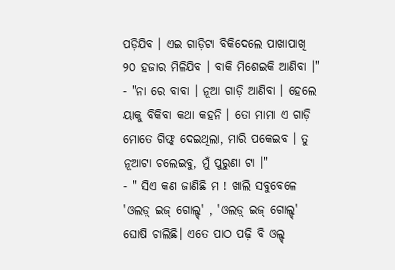ପଡ଼ିଯିବ । ଏଇ ଗାଡ଼ିଟା ବିକିଦେଲେ ପାଖାପାଖି ୨୦ ହଜାର ମିଳିଯିବ । ବାକି ମିଶେଇକି ଆଣିବା ।"
- "ନା ରେ ବାବା । ନୂଆ ଗାଡ଼ି ଆଣିବା । ହେଲେ ୟାକୁ ବିକିବା କଥା କହନି । ତୋ ମାମା ଏ ଗାଡ଼ି ମୋତେ ଗିଫ୍ଟ୍ ଦେଇଥିଲା, ମାରି ପକେଇବ । ତୁ ନୂଆଟା ଚଲେଇବୁ, ମୁଁ ପୁରୁଣା ଟା ।"
- " ସିଏ କଣ ଜାଣିଛି ମ ! ଖାଲି ସବୁବେଳେ 'ଓଲଡ଼୍ ଇଜ୍ ଗୋଲ୍ଡ୍' , 'ଓଲଡ଼୍ ଇଜ୍ ଗୋଲ୍ଡ୍' ଘୋଷି ଚାଲିଛି। ଏତେ ପାଠ ପଢ଼ି ବି ଓଲ୍ଡ୍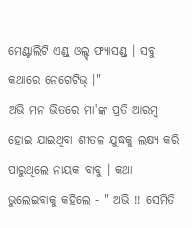ମେଣ୍ଟାଲିଟି ଏଣ୍ଡ୍ ଓଲ୍ଡ୍ ଫ୍ୟାସଣ୍ଡ୍ । ସବୁ କଥାରେ ନେଗେଟିଭ୍ ।"
ଅଭି ମନ ଭିତରେ ମା'ଙ୍କ ପ୍ରତି ଆରମ୍ବ ହୋଇ ଯାଇଥିବା ଶୀତଳ ଯୁଦ୍ଧକୁ ଲକ୍ଷ୍ୟ କରି ପାରୁଥିଲେ ନାୟକ ବାବୁ । କଥା ଭୁଲେଇବାକୁ କହିଲେ - " ଅଭି !! ସେମିତି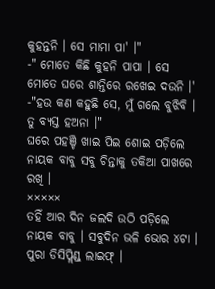କୁହନ୍ତନି । ସେ ମାମା ପା' ।"
-" ମୋତେ କିଛି କୁହନି ପାପା । ସେ ମୋତେ ଘରେ ଶାନ୍ତିରେ ରଖେଇ ଦଉନି ।'
-"ହଉ କଣ କହୁଛି ସେ, ମୁଁ ଗଲେ ବୁଝିବି । ତୁ ବ୍ୟସ୍ତ ହଅନା ।"
ଘରେ ପହଞ୍ଚି ଖାଇ ପିଇ ଶୋଇ ପଡ଼ିଲେ ନାୟକ ବାବୁ ସବୁ ଚିନ୍ତାକୁ ତକିଆ ପାଖରେ ରଖି ।
×××××
ତହିଁ ଆର ଦିନ ଜଲଦି ଉଠି ପଡ଼ିଲେ ନାୟକ ବାବୁ । ସବୁଦିନ ଭଳି ଭୋର ୪ଟା । ପୁରା ଡିସିପ୍ଲିଣ୍ଡ୍ ଲାଇଫ୍ ।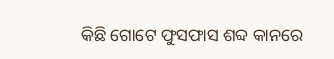କିଛି ଗୋଟେ ଫୁସଫାସ ଶବ୍ଦ କାନରେ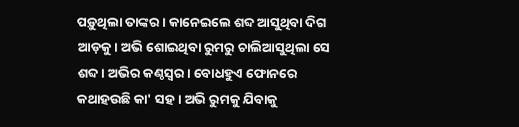ପଡ଼ୁଥିଲା ତାଙ୍କର । କାନେଇଲେ ଶବ୍ଦ ଆସୁଥିବା ଦିଗ ଆଡ଼କୁ। ଅଭି ଶୋଇଥିବା ରୁମରୁ ଚାଲିଆସୁଥିଲା ସେ ଶବ୍ଦ। ଅଭିର କଣ୍ଠସ୍ୱର । ବୋଧହୁଏ ଫୋନରେ କଥାହଉଛି କା' ସହ। ଅଭି ରୁମକୁ ଯିବାକୁ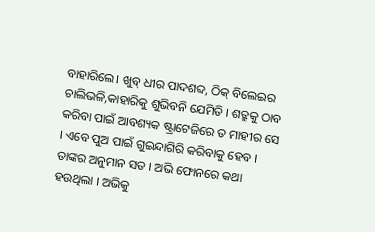ବାହାରିଲେ। ଖୁବ୍ ଧୀର ପାଦଶବ୍ଦ, ଠିକ୍ ବିଲେଇର ଚାଲିଭଳି,କାହାରିକୁ ଶୁଭିବନି ଯେମିତି । ଶତ୍ରୁକୁ ଠାବ କରିବା ପାଇଁ ଆବଶ୍ୟକ ଷ୍ଟ୍ରାଟେଜିରେ ତ ମାହୀର ସେ । ଏବେ ପୁଅ ପାଇଁ ଗୁଇନ୍ଦାଗିରି କରିବାକୁ ହେବ । ତାଙ୍କର ଅନୁମାନ ସତ । ଅଭି ଫୋନରେ କଥା ହଉଥିଲା । ଅଭିକୁ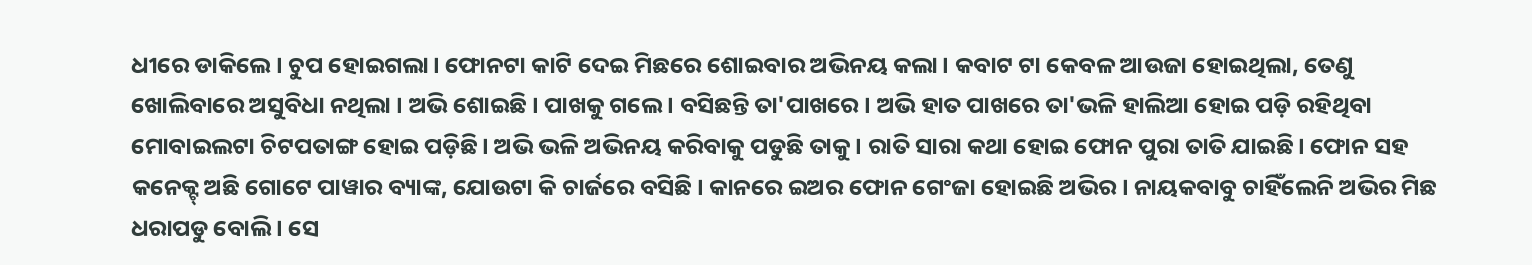ଧୀରେ ଡାକିଲେ। ଚୁପ ହୋଇଗଲା। ଫୋନଟା କାଟି ଦେଇ ମିଛରେ ଶୋଇବାର ଅଭିନୟ କଲା। କବାଟ ଟା କେବଳ ଆଉଜା ହୋଇଥିଲା, ତେଣୁ ଖୋଲିବାରେ ଅସୁବିଧା ନଥିଲା । ଅଭି ଶୋଇଛି । ପାଖକୁ ଗଲେ । ବସିଛନ୍ତି ତା'ପାଖରେ। ଅଭି ହାତ ପାଖରେ ତା'ଭଳି ହାଲିଆ ହୋଇ ପଡ଼ି ରହିଥିବା ମୋବାଇଲଟା ଚିଟପତାଙ୍ଗ ହୋଇ ପଡ଼ିଛି। ଅଭି ଭଳି ଅଭିନୟ କରିବାକୁ ପଡୁଛି ତାକୁ। ରାତି ସାରା କଥା ହୋଇ ଫୋନ ପୁରା ତାତି ଯାଇଛି। ଫୋନ ସହ କନେକ୍ଟ୍ ଅଛି ଗୋଟେ ପାୱାର ବ୍ୟାଙ୍କ, ଯୋଉଟା କି ଚାର୍ଜରେ ବସିଛି । କାନରେ ଇଅର ଫୋନ ଗେଂଜା ହୋଇଛି ଅଭିର । ନାୟକବାବୁ ଚାହିଁଲେନି ଅଭିର ମିଛ ଧରାପଡୁ ବୋଲି । ସେ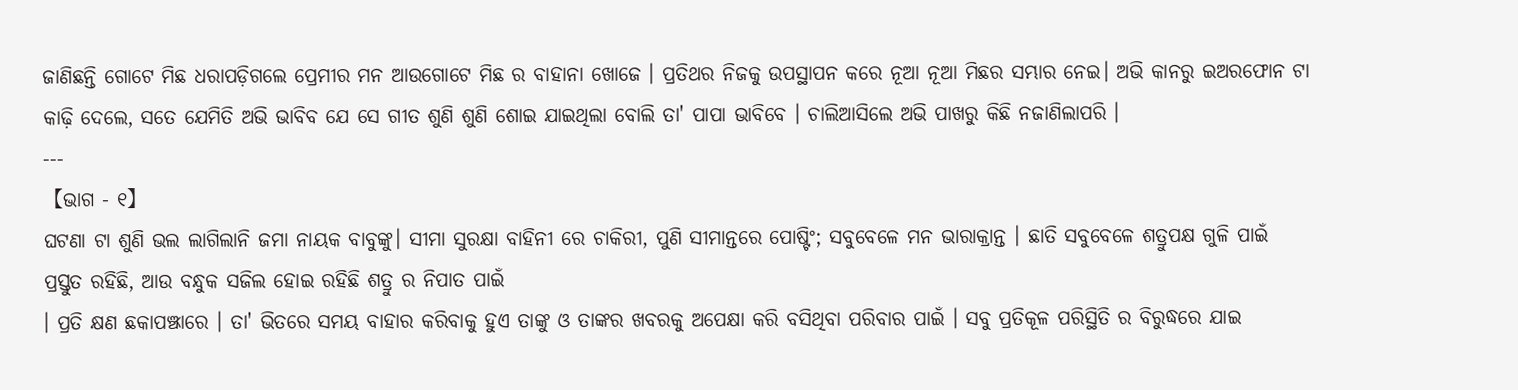ଜାଣିଛନ୍ତି ଗୋଟେ ମିଛ ଧରାପଡ଼ିଗଲେ ପ୍ରେମୀର ମନ ଆଉଗୋଟେ ମିଛ ର ବାହାନା ଖୋଜେ । ପ୍ରତିଥର ନିଜକୁ ଉପସ୍ଥାପନ କରେ ନୂଆ ନୂଆ ମିଛର ସମ୍ଭାର ନେଇ। ଅଭି କାନରୁ ଇଅରଫୋନ ଟା କାଢ଼ି ଦେଲେ, ସତେ ଯେମିତି ଅଭି ଭାବିବ ଯେ ସେ ଗୀତ ଶୁଣି ଶୁଣି ଶୋଇ ଯାଇଥିଲା ବୋଲି ତା' ପାପା ଭାବିବେ । ଚାଲିଆସିଲେ ଅଭି ପାଖରୁ କିଛି ନଜାଣିଲାପରି ।
---
【ଭାଗ - ୧】
ଘଟଣା ଟା ଶୁଣି ଭଲ ଲାଗିଲାନି ଜମା ନାୟକ ବାବୁଙ୍କୁ। ସୀମା ସୁରକ୍ଷା ବାହିନୀ ରେ ଚାକିରୀ, ପୁଣି ସୀମାନ୍ତରେ ପୋଷ୍ଟିଂ; ସବୁବେଳେ ମନ ଭାରାକ୍ରାନ୍ତ । ଛାତି ସବୁବେଳେ ଶତ୍ରୁପକ୍ଷ ଗୁଳି ପାଇଁ ପ୍ରସ୍ତୁତ ରହିଛି, ଆଉ ବନ୍ଧୁକ ସଜିଲ ହୋଇ ରହିଛି ଶତ୍ରୁ ର ନିପାତ ପାଇଁ
। ପ୍ରତି କ୍ଷଣ ଛକାପଞ୍ଝାରେ । ତା' ଭିତରେ ସମୟ ବାହାର କରିବାକୁ ହୁଏ ତାଙ୍କୁ ଓ ତାଙ୍କର ଖବରକୁ ଅପେକ୍ଷା କରି ବସିଥିବା ପରିବାର ପାଇଁ । ସବୁ ପ୍ରତିକୂଳ ପରିସ୍ଥିତି ର ବିରୁଦ୍ଧରେ ଯାଇ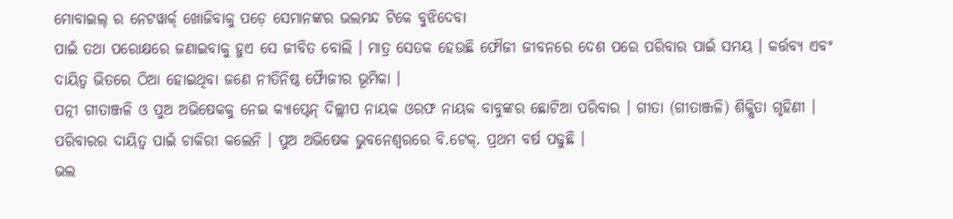ମୋବାଇଲ୍ ର ନେଟୱାର୍କ୍ ଖୋଜିବାକୁ ପଡ଼େ ସେମାନଙ୍କର ଭଲମନ୍ଦ ଟିକେ ବୁଝିଦେବା
ପାଇଁ ତଥା ପରୋକ୍ଷରେ ଜଣାଇବାକୁ ହୁଏ ସେ ଜୀବିତ ବୋଲି । ମାତ୍ର ସେତକ ହେଉଛି ଫୌଜୀ ଜୀବନରେ ଦେଶ ପରେ ପରିବାର ପାଇଁ ସମୟ । କର୍ତ୍ତବ୍ୟ ଏବଂ ଦାୟିତ୍ୱ ଭିତରେ ଠିଆ ହୋଇଥିବା ଜଣେ ନୀତିନିଷ୍ଠ ଫୋୖଜୀର ଭୂମିକା ।
ପତ୍ନୀ ଗୀତାଞ୍ଜଳି ଓ ପୁଅ ଅଭିଷେକକୁ ନେଇ କ୍ୟାପ୍ଟେନ୍ ଦିଲ୍ଲୀପ ନାୟକ ଓରଫ ନାୟକ ବାବୁଙ୍କର ଛୋଟିଆ ପରିବାର । ଗୀତା (ଗୀତାଞ୍ଜଳି) ଶିକ୍ଷିତା ଗୃହିଣୀ । ପରିବାରର ଦାୟିତ୍ୱ ପାଇଁ ଚାକିରୀ କଲେନି । ପୁଅ ଅଭିଷେକ ଭୁବନେଶ୍ବରରେ ବି.ଟେକ୍. ପ୍ରଥମ ବର୍ଷ ପଢୁଛି ।
ଭଲ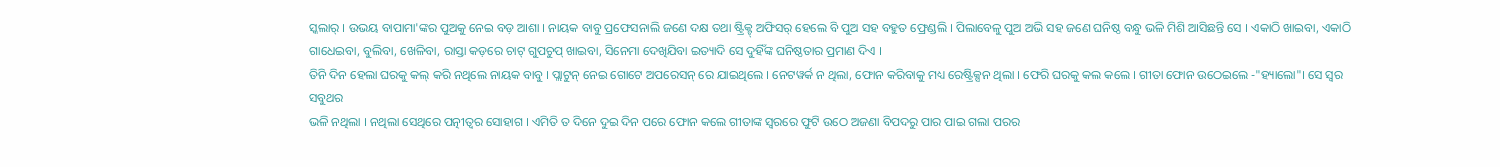ସ୍କଲାର୍ । ଉଭୟ ବାପାମା'ଙ୍କର ପୁଅକୁ ନେଇ ବଡ଼ ଆଶା । ନାୟକ ବାବୁ ପ୍ରଫେସନାଲି ଜଣେ ଦକ୍ଷ ତଥା ଷ୍ଟ୍ରିକ୍ଟ୍ ଅଫିସର୍ ହେଲେ ବି ପୁଅ ସହ ବହୁତ ଫ୍ରେଣ୍ଡଲି । ପିଲାବେଳୁ ପୁଅ ଅଭି ସହ ଜଣେ ଘନିଷ୍ଠ ବନ୍ଧୁ ଭଳି ମିଶି ଆସିଛନ୍ତି ସେ । ଏକାଠି ଖାଇବା, ଏକାଠି
ଗାଧେଇବା, ବୁଲିବା, ଖେଳିବା, ରାସ୍ତା କଡ଼ରେ ଚାଟ୍ ଗୁପଚୁପ୍ ଖାଇବା, ସିନେମା ଦେଖିଯିବା ଇତ୍ୟାଦି ସେ ଦୁହିଁଙ୍କ ଘନିଷ୍ଠତାର ପ୍ରମାଣ ଦିଏ ।
ତିନି ଦିନ ହେଲା ଘରକୁ କଲ୍ କରି ନଥିଲେ ନାୟକ ବାବୁ । ପ୍ଲାଟୁନ୍ ନେଇ ଗୋଟେ ଅପରେସନ୍ ରେ ଯାଇଥିଲେ । ନେଟୱର୍କ ନ ଥିଲା, ଫୋନ କରିବାକୁ ମଧ୍ୟ ରେଷ୍ଟ୍ରିକ୍ସନ ଥିଲା । ଫେରି ଘରକୁ କଲ କଲେ । ଗୀତା ଫୋନ ଉଠେଇଲେ -"ହ୍ୟାଲୋ"। ସେ ସ୍ୱର ସବୁଥର
ଭଳି ନଥିଲା । ନଥିଲା ସେଥିରେ ପତ୍ନୀତ୍ୱର ସୋହାଗ । ଏମିତି ତ ଦିନେ ଦୁଇ ଦିନ ପରେ ଫୋନ କଲେ ଗୀତାଙ୍କ ସ୍ୱରରେ ଫୁଟି ଉଠେ ଅଜଣା ବିପଦରୁ ପାର ପାଇ ଗଲା ପରର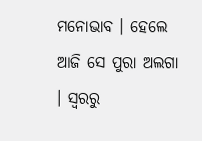ମନୋଭାବ । ହେଲେ ଆଜି ସେ ପୁରା ଅଲଗା । ସ୍ୱରରୁ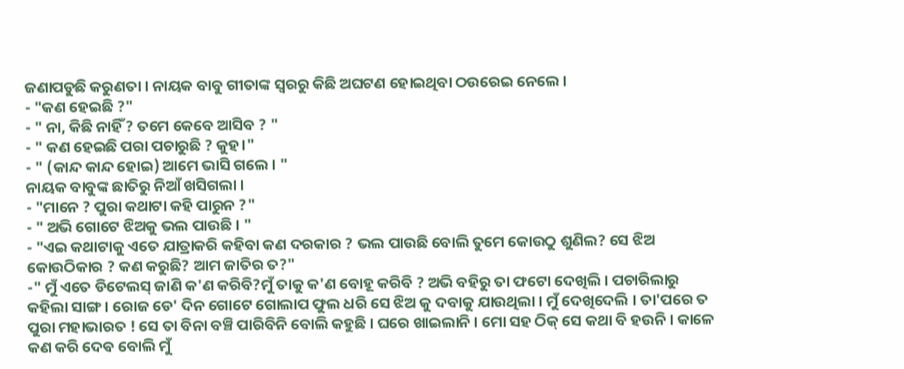ଜଣାପଡୁଛି କରୁଣତା । ନାୟକ ବାବୁ ଗୀତାଙ୍କ ସ୍ୱରରୁ କିଛି ଅଘଟଣ ହୋଇଥିବା ଠଉରେଇ ନେଲେ ।
- "କଣ ହେଇଛି ?"
- " ନା, କିଛି ନାହିଁ ? ତମେ କେବେ ଆସିବ ? "
- " କଣ ହେଇଛି ପରା ପଚାରୁଛି ? କୁହ।"
- " (କାନ୍ଦ କାନ୍ଦ ହୋଇ) ଆମେ ଭାସି ଗଲେ । "
ନାୟକ ବାବୁଙ୍କ ଛାତିରୁ ନିଆଁ ଖସିଗଲା ।
- "ମାନେ ? ପୁରା କଥାଟା କହି ପାରୁନ ?"
- " ଅଭି ଗୋଟେ ଝିଅକୁ ଭଲ ପାଉଛି । "
- "ଏଇ କଥାଟାକୁ ଏତେ ଯାତ୍ରାକରି କହିବା କଣ ଦରକାର ? ଭଲ ପାଉଛି ବୋଲି ତୁମେ କୋଉଠୁ ଶୁଣିଲ? ସେ ଝିଅ କୋଉଠିକାର ? କଣ କରୁଛି? ଆମ ଜାତିର ତ?"
-" ମୁଁ ଏତେ ଡିଟେଲସ୍ ଜାଣି କ'ଣ କରିବି?ମୁଁ ତାକୁ କ'ଣ ବୋହୂ କରିବି ? ଅଭି ବହିରୁ ତା ଫଟୋ ଦେଖିଲି । ପଚାରିଲାରୁ କହିଲା ସାଙ୍ଗ । ରୋଜ ଡେ' ଦିନ ଗୋଟେ ଗୋଲାପ ଫୁଲ ଧରି ସେ ଝିଅ କୁ ଦବାକୁ ଯାଉଥିଲା । ମୁଁ ଦେଖିଦେଲି । ତା'ପରେ ତ ପୁରା ମହାଭାରତ ! ସେ ତା ବିନା ବଞ୍ଚି ପାରିବିନି ବୋଲି କହୁଛି । ଘରେ ଖାଇଲାନି । ମୋ ସହ ଠିକ୍ ସେ କଥା ବି ହଉନି । କାଳେ କଣ କରି ଦେଵ ବୋଲି ମୁଁ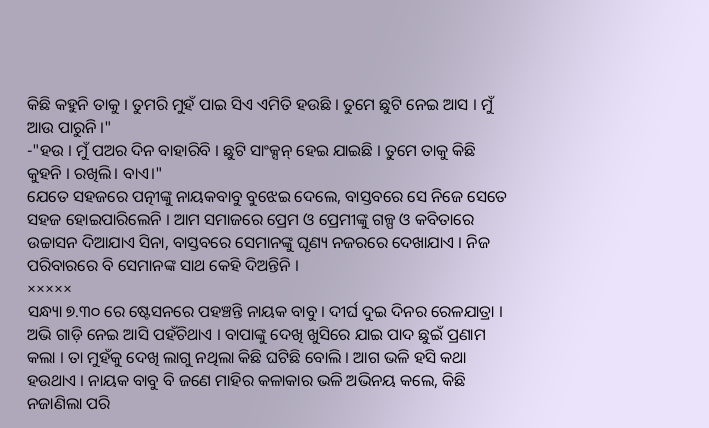କିଛି କହୁନି ତାକୁ । ତୁମରି ମୁହଁ ପାଇ ସିଏ ଏମିତି ହଉଛି । ତୁମେ ଛୁଟି ନେଇ ଆସ । ମୁଁ ଆଉ ପାରୁନି ।"
-"ହଉ । ମୁଁ ପଅର ଦିନ ବାହାରିବି । ଛୁଟି ସାଂକ୍ସନ୍ ହେଇ ଯାଇଛି । ତୁମେ ତାକୁ କିଛି କୁହନି । ରଖିଲି। ବାଏ।"
ଯେତେ ସହଜରେ ପତ୍ନୀଙ୍କୁ ନାୟକବାବୁ ବୁଝେଇ ଦେଲେ, ବାସ୍ତବରେ ସେ ନିଜେ ସେତେ ସହଜ ହୋଇପାରିଲେନି । ଆମ ସମାଜରେ ପ୍ରେମ ଓ ପ୍ରେମୀଙ୍କୁ ଗଳ୍ପ ଓ କବିତାରେ ଉଚ୍ଚାସନ ଦିଆଯାଏ ସିନା, ବାସ୍ତବରେ ସେମାନଙ୍କୁ ଘୃଣ୍ୟ ନଜରରେ ଦେଖାଯାଏ । ନିଜ ପରିବାରରେ ବି ସେମାନଙ୍କ ସାଥ କେହି ଦିଅନ୍ତିନି ।
×××××
ସନ୍ଧ୍ୟା ୭.୩୦ ରେ ଷ୍ଟେସନରେ ପହଞ୍ଚନ୍ତି ନାୟକ ବାବୁ । ଦୀର୍ଘ ଦୁଇ ଦିନର ରେଳଯାତ୍ରା । ଅଭି ଗାଡ଼ି ନେଇ ଆସି ପହଁଚିଥାଏ । ବାପାଙ୍କୁ ଦେଖି ଖୁସିରେ ଯାଇ ପାଦ ଛୁଇଁ ପ୍ରଣାମ କଲା । ତା ମୁହଁକୁ ଦେଖି ଲାଗୁ ନଥିଲା କିଛି ଘଟିଛି ବୋଲି । ଆଗ ଭଳି ହସି କଥା ହଉଥାଏ । ନାୟକ ବାବୁ ବି ଜଣେ ମାହିର କଳାକାର ଭଳି ଅଭିନୟ କଲେ, କିଛି ନଜାଣିଲା ପରି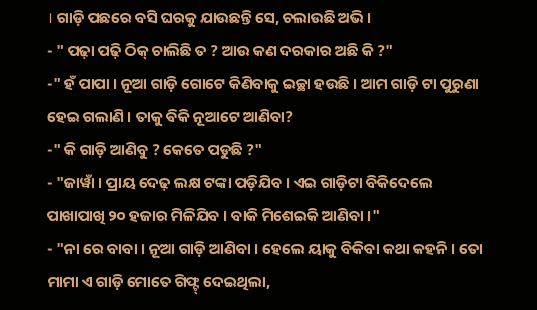। ଗାଡ଼ି ପଛରେ ବସି ଘରକୁ ଯାଉଛନ୍ତି ସେ, ଚଲାଉଛି ଅଭି ।
- " ପଢ଼ା ପଢ଼ି ଠିକ୍ ଚାଲିଛି ତ ? ଆଉ କଣ ଦରକାର ଅଛି କି ?"
-" ହଁ ପାପା । ନୂଆ ଗାଡ଼ି ଗୋଟେ କିଣିବାକୁ ଇଚ୍ଛା ହଉଛି । ଆମ ଗାଡ଼ି ଟା ପୁରୁଣା ହେଇ ଗଲାଣି । ତାକୁ ଵିକି ନୂଆଟେ ଆଣିବା?
-" କି ଗାଡ଼ି ଆଣିବୁ ? କେତେ ପଡୁଛି ?"
- "ଜାୱାଁ । ପ୍ରାୟ ଦେଢ଼ ଲକ୍ଷ ଟଙ୍କା ପଡ଼ିଯିବ । ଏଇ ଗାଡ଼ିଟା ବିକିଦେଲେ ପାଖାପାଖି ୨୦ ହଜାର ମିଳିଯିବ । ବାକି ମିଶେଇକି ଆଣିବା ।"
- "ନା ରେ ବାବା । ନୂଆ ଗାଡ଼ି ଆଣିବା । ହେଲେ ୟାକୁ ବିକିବା କଥା କହନି । ତୋ ମାମା ଏ ଗାଡ଼ି ମୋତେ ଗିଫ୍ଟ୍ ଦେଇଥିଲା,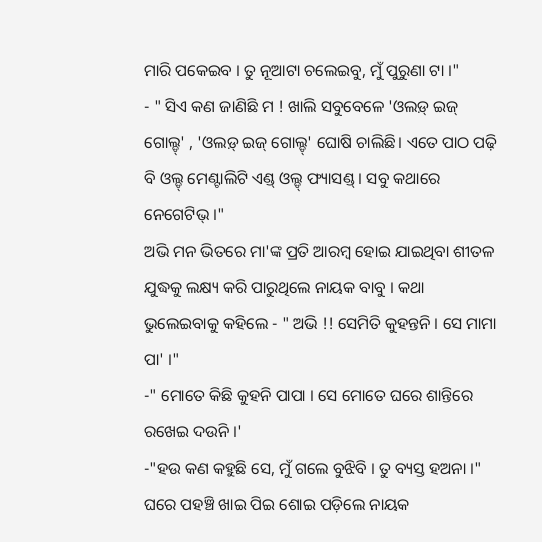ମାରି ପକେଇବ । ତୁ ନୂଆଟା ଚଲେଇବୁ, ମୁଁ ପୁରୁଣା ଟା ।"
- " ସିଏ କଣ ଜାଣିଛି ମ ! ଖାଲି ସବୁବେଳେ 'ଓଲଡ଼୍ ଇଜ୍ ଗୋଲ୍ଡ୍' , 'ଓଲଡ଼୍ ଇଜ୍ ଗୋଲ୍ଡ୍' ଘୋଷି ଚାଲିଛି। ଏତେ ପାଠ ପଢ଼ି ବି ଓଲ୍ଡ୍ ମେଣ୍ଟାଲିଟି ଏଣ୍ଡ୍ ଓଲ୍ଡ୍ ଫ୍ୟାସଣ୍ଡ୍ । ସବୁ କଥାରେ ନେଗେଟିଭ୍ ।"
ଅଭି ମନ ଭିତରେ ମା'ଙ୍କ ପ୍ରତି ଆରମ୍ବ ହୋଇ ଯାଇଥିବା ଶୀତଳ ଯୁଦ୍ଧକୁ ଲକ୍ଷ୍ୟ କରି ପାରୁଥିଲେ ନାୟକ ବାବୁ । କଥା ଭୁଲେଇବାକୁ କହିଲେ - " ଅଭି !! ସେମିତି କୁହନ୍ତନି । ସେ ମାମା ପା' ।"
-" ମୋତେ କିଛି କୁହନି ପାପା । ସେ ମୋତେ ଘରେ ଶାନ୍ତିରେ ରଖେଇ ଦଉନି ।'
-"ହଉ କଣ କହୁଛି ସେ, ମୁଁ ଗଲେ ବୁଝିବି । ତୁ ବ୍ୟସ୍ତ ହଅନା ।"
ଘରେ ପହଞ୍ଚି ଖାଇ ପିଇ ଶୋଇ ପଡ଼ିଲେ ନାୟକ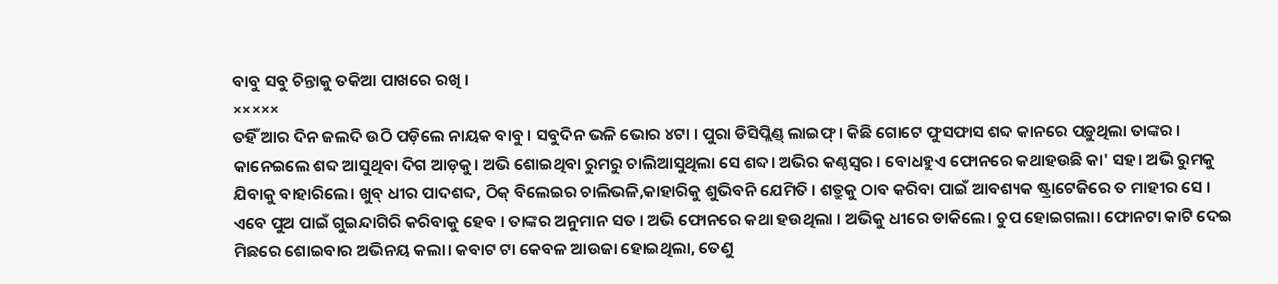ବାବୁ ସବୁ ଚିନ୍ତାକୁ ତକିଆ ପାଖରେ ରଖି ।
×××××
ତହିଁ ଆର ଦିନ ଜଲଦି ଉଠି ପଡ଼ିଲେ ନାୟକ ବାବୁ । ସବୁଦିନ ଭଳି ଭୋର ୪ଟା । ପୁରା ଡିସିପ୍ଲିଣ୍ଡ୍ ଲାଇଫ୍ । କିଛି ଗୋଟେ ଫୁସଫାସ ଶବ୍ଦ କାନରେ ପଡ଼ୁଥିଲା ତାଙ୍କର । କାନେଇଲେ ଶବ୍ଦ ଆସୁଥିବା ଦିଗ ଆଡ଼କୁ। ଅଭି ଶୋଇଥିବା ରୁମରୁ ଚାଲିଆସୁଥିଲା ସେ ଶବ୍ଦ। ଅଭିର କଣ୍ଠସ୍ୱର । ବୋଧହୁଏ ଫୋନରେ କଥାହଉଛି କା' ସହ। ଅଭି ରୁମକୁ ଯିବାକୁ ବାହାରିଲେ। ଖୁବ୍ ଧୀର ପାଦଶବ୍ଦ, ଠିକ୍ ବିଲେଇର ଚାଲିଭଳି,କାହାରିକୁ ଶୁଭିବନି ଯେମିତି । ଶତ୍ରୁକୁ ଠାବ କରିବା ପାଇଁ ଆବଶ୍ୟକ ଷ୍ଟ୍ରାଟେଜିରେ ତ ମାହୀର ସେ । ଏବେ ପୁଅ ପାଇଁ ଗୁଇନ୍ଦାଗିରି କରିବାକୁ ହେବ । ତାଙ୍କର ଅନୁମାନ ସତ । ଅଭି ଫୋନରେ କଥା ହଉଥିଲା । ଅଭିକୁ ଧୀରେ ଡାକିଲେ। ଚୁପ ହୋଇଗଲା। ଫୋନଟା କାଟି ଦେଇ ମିଛରେ ଶୋଇବାର ଅଭିନୟ କଲା। କବାଟ ଟା କେବଳ ଆଉଜା ହୋଇଥିଲା, ତେଣୁ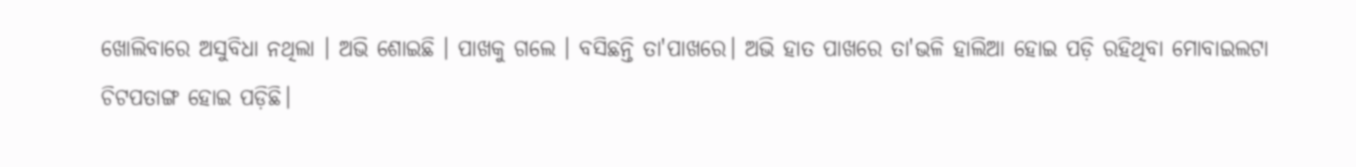ଖୋଲିବାରେ ଅସୁବିଧା ନଥିଲା । ଅଭି ଶୋଇଛି । ପାଖକୁ ଗଲେ । ବସିଛନ୍ତି ତା'ପାଖରେ। ଅଭି ହାତ ପାଖରେ ତା'ଭଳି ହାଲିଆ ହୋଇ ପଡ଼ି ରହିଥିବା ମୋବାଇଲଟା ଚିଟପତାଙ୍ଗ ହୋଇ ପଡ଼ିଛି।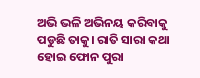ଅଭି ଭଳି ଅଭିନୟ କରିବାକୁ ପଡୁଛି ତାକୁ। ରାତି ସାରା କଥା ହୋଇ ଫୋନ ପୁରା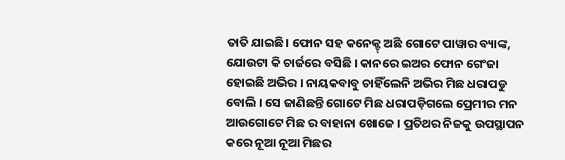ତାତି ଯାଇଛି। ଫୋନ ସହ କନେକ୍ଟ୍ ଅଛି ଗୋଟେ ପାୱାର ବ୍ୟାଙ୍କ, ଯୋଉଟା କି ଚାର୍ଜରେ ବସିଛି । କାନରେ ଇଅର ଫୋନ ଗେଂଜା ହୋଇଛି ଅଭିର । ନାୟକବାବୁ ଚାହିଁଲେନି ଅଭିର ମିଛ ଧରାପଡୁ ବୋଲି । ସେ ଜାଣିଛନ୍ତି ଗୋଟେ ମିଛ ଧରାପଡ଼ିଗଲେ ପ୍ରେମୀର ମନ ଆଉଗୋଟେ ମିଛ ର ବାହାନା ଖୋଜେ । ପ୍ରତିଥର ନିଜକୁ ଉପସ୍ଥାପନ କରେ ନୂଆ ନୂଆ ମିଛର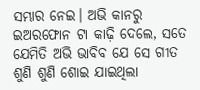ସମ୍ଭାର ନେଇ। ଅଭି କାନରୁ ଇଅରଫୋନ ଟା କାଢ଼ି ଦେଲେ, ସତେ ଯେମିତି ଅଭି ଭାବିବ ଯେ ସେ ଗୀତ ଶୁଣି ଶୁଣି ଶୋଇ ଯାଇଥିଲା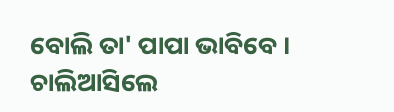ବୋଲି ତା' ପାପା ଭାବିବେ । ଚାଲିଆସିଲେ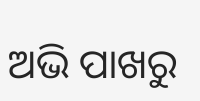ଅଭି ପାଖରୁ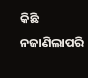କିଛି ନଜାଣିଲାପରି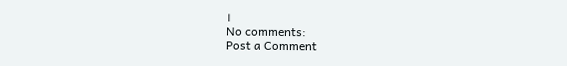।
No comments:
Post a Comment